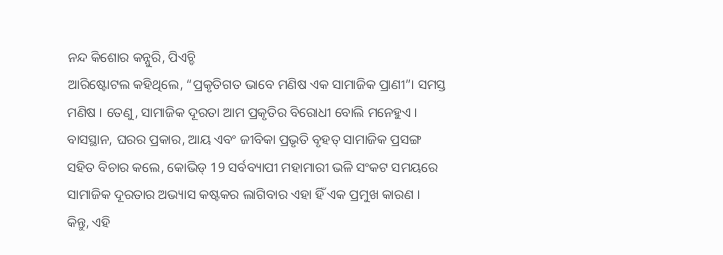ନନ୍ଦ କିଶୋର କନ୍ନୁରି, ପିଏଚ୍ଡି
ଆରିଷ୍ଟୋଟଲ କହିଥିଲେ, “ପ୍ରକୃତିଗତ ଭାବେ ମଣିଷ ଏକ ସାମାଜିକ ପ୍ରାଣୀ”। ସମସ୍ତ ମଣିଷ । ତେଣୁ, ସାମାଜିକ ଦୂରତା ଆମ ପ୍ରକୃତିର ବିରୋଧୀ ବୋଲି ମନେହୁଏ । ବାସସ୍ଥାନ, ଘରର ପ୍ରକାର, ଆୟ ଏବଂ ଜୀବିକା ପ୍ରଭୃତି ବୃହତ୍ ସାମାଜିକ ପ୍ରସଙ୍ଗ ସହିତ ବିଚାର କଲେ, କୋଭିଡ୍ 19 ସର୍ବବ୍ୟାପୀ ମହାମାରୀ ଭଳି ସଂକଟ ସମୟରେ ସାମାଜିକ ଦୂରତାର ଅଭ୍ୟାସ କଷ୍ଟକର ଲାଗିବାର ଏହା ହିଁ ଏକ ପ୍ରମୁଖ କାରଣ ।
କିନ୍ତୁ, ଏହି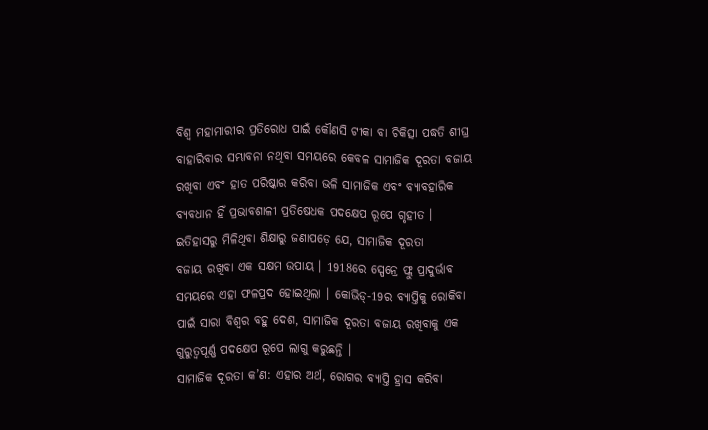ବିଶ୍ବ ମହାମାରୀର ପ୍ରତିରୋଧ ପାଇଁ କୌଣସି ଟୀକା ବା ଚିକିତ୍ସା ପଦ୍ଧତି ଶୀଘ୍ର ବାହାରିବାର ସମ୍ଭାବନା ନଥିବା ସମୟରେ କେବଳ ସାମାଜିକ ଦୂରତା ବଜାୟ ରଖିବା ଏବଂ ହାତ ପରିଷ୍କାର କରିବା ଭଳି ସାମାଜିକ ଏବଂ ବ୍ୟାବହାରିକ ବ୍ୟବଧାନ ହିଁ ପ୍ରଭାବଶାଳୀ ପ୍ରତିଷେଧକ ପଦକ୍ଷେପ ରୂପେ ଗୃହୀତ । ଇତିହାସରୁ ମିଳିଥିବା ଶିକ୍ଷାରୁ ଜଣାପଡ଼େ ଯେ, ସାମାଜିକ ଦୂରତା
ବଜାୟ ରଖିବା ଏକ ସକ୍ଷମ ଉପାୟ । 1918ରେ ସ୍ପେନ୍ରେ ଫ୍ଲୁ ପ୍ରାଦୁର୍ଭାବ ସମୟରେ ଏହା ଫଳପ୍ରଦ ହୋଇଥିଲା । କୋଭିଡ୍-19ର ବ୍ୟାପ୍ତିକୁ ରୋକିବା ପାଇଁ ସାରା ବିଶ୍ବର ବହୁ ଦେଶ, ସାମାଜିକ ଦୂରତା ବଜାୟ ରଖିବାକୁ ଏକ ଗୁରୁତ୍ବପୂର୍ଣ୍ଣ ପଦକ୍ଷେପ ରୂପେ ଲାଗୁ କରୁଛନ୍ତି ।
ସାମାଜିକ ଦୂରତା କ’ଣ: ଏହାର ଅର୍ଥ, ରୋଗର ବ୍ୟାପ୍ତି ହ୍ରାସ କରିବା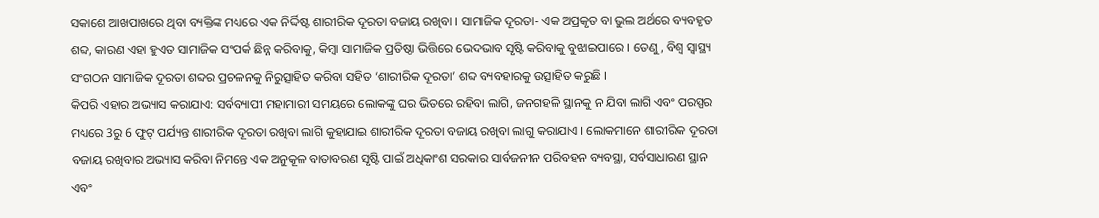ସକାଶେ ଆଖପାଖରେ ଥିବା ବ୍ୟକ୍ତିଙ୍କ ମଧ୍ୟରେ ଏକ ନିର୍ଦ୍ଦିଷ୍ଟ ଶାରୀରିକ ଦୂରତା ବଜାୟ ରଖିବା । ସାମାଜିକ ଦୂରତା- ଏକ ଅପ୍ରକୃତ ବା ଭୁଲ ଅର୍ଥରେ ବ୍ୟବହୃତ ଶବ୍ଦ, କାରଣ ଏହା ହୁଏତ ସାମାଜିକ ସଂପର୍କ ଛିନ୍ନ କରିବାକୁ, କିମ୍ବା ସାମାଜିକ ପ୍ରତିଷ୍ଠା ଭିତ୍ତିରେ ଭେଦଭାବ ସୃଷ୍ଟି କରିବାକୁ ବୁଝାଇପାରେ । ତେଣୁ, ବିଶ୍ବ ସ୍ବାସ୍ଥ୍ୟ ସଂଗଠନ ସାମାଜିକ ଦୂରତା ଶବ୍ଦର ପ୍ରଚଳନକୁ ନିରୁତ୍ସାହିତ କରିବା ସହିତ ‘ଶାରୀରିକ ଦୂରତା’ ଶବ୍ଦ ବ୍ୟବହାରକୁ ଉତ୍ସାହିତ କରୁଛି ।
କିପରି ଏହାର ଅଭ୍ୟାସ କରାଯାଏ: ସର୍ବବ୍ୟାପୀ ମହାମାରୀ ସମୟରେ ଲୋକଙ୍କୁ ଘର ଭିତରେ ରହିବା ଲାଗି, ଜନଗହଳି ସ୍ଥାନକୁ ନ ଯିବା ଲାଗି ଏବଂ ପରସ୍ପର ମଧ୍ୟରେ 3ରୁ 6 ଫୁଟ୍ ପର୍ଯ୍ୟନ୍ତ ଶାରୀରିକ ଦୂରତା ରଖିବା ଲାଗି କୁହାଯାଇ ଶାରୀରିକ ଦୂରତା ବଜାୟ ରଖିବା ଲାଗୁ କରାଯାଏ । ଲୋକମାନେ ଶାରୀରିକ ଦୂରତା ବଜାୟ ରଖିବାର ଅଭ୍ୟାସ କରିବା ନିମନ୍ତେ ଏକ ଅନୁକୂଳ ବାତାବରଣ ସୃଷ୍ଟି ପାଇଁ ଅଧିକାଂଶ ସରକାର ସାର୍ବଜନୀନ ପରିବହନ ବ୍ୟବସ୍ଥା, ସର୍ବସାଧାରଣ ସ୍ଥାନ ଏବଂ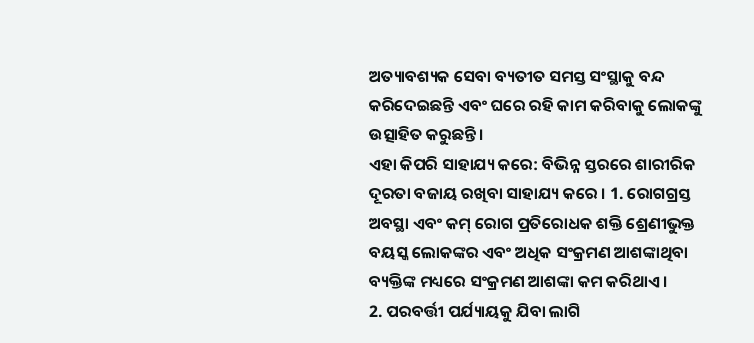ଅତ୍ୟାବଶ୍ୟକ ସେବା ବ୍ୟତୀତ ସମସ୍ତ ସଂସ୍ଥାକୁ ବନ୍ଦ କରିଦେଇଛନ୍ତି ଏବଂ ଘରେ ରହି କାମ କରିବାକୁ ଲୋକଙ୍କୁ ଉତ୍ସାହିତ କରୁଛନ୍ତି ।
ଏହା କିପରି ସାହାଯ୍ୟ କରେ: ବିଭିନ୍ନ ସ୍ତରରେ ଶାରୀରିକ ଦୂରତା ବଜାୟ ରଖିବା ସାହାଯ୍ୟ କରେ । 1. ରୋଗଗ୍ରସ୍ତ ଅବସ୍ଥା ଏବଂ କମ୍ ରୋଗ ପ୍ରତିରୋଧକ ଶକ୍ତି ଶ୍ରେଣୀଭୁକ୍ତ ବୟସ୍କ ଲୋକଙ୍କର ଏବଂ ଅଧିକ ସଂକ୍ରମଣ ଆଶଙ୍କାଥିବା ବ୍ୟକ୍ତିଙ୍କ ମଧ୍ୟରେ ସଂକ୍ରମଣ ଆଶଙ୍କା କମ କରିଥାଏ ।
2. ପରବର୍ତ୍ତୀ ପର୍ଯ୍ୟାୟକୁ ଯିବା ଲାଗି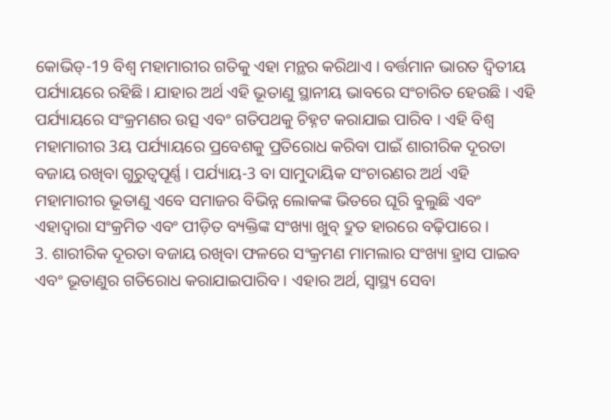କୋଭିଡ୍-19 ବିଶ୍ବ ମହାମାରୀର ଗତିକୁ ଏହା ମନ୍ଥର କରିଥାଏ । ବର୍ତ୍ତମାନ ଭାରତ ଦ୍ବିତୀୟ ପର୍ଯ୍ୟାୟରେ ରହିଛି । ଯାହାର ଅର୍ଥ ଏହି ଭୂତାଣୁ ସ୍ଥାନୀୟ ଭାବରେ ସଂଚାରିତ ହେଉଛି । ଏହି ପର୍ଯ୍ୟାୟରେ ସଂକ୍ରମଣର ଉତ୍ସ ଏବଂ ଗତିପଥକୁ ଚିହ୍ନଟ କରାଯାଇ ପାରିବ । ଏହି ବିଶ୍ବ ମହାମାରୀର 3ୟ ପର୍ଯ୍ୟାୟରେ ପ୍ରବେଶକୁ ପ୍ରତିରୋଧ କରିବା ପାଇଁ ଶାରୀରିକ ଦୂରତା ବଜାୟ ରଖିବା ଗୁରୁତ୍ବପୂର୍ଣ୍ଣ । ପର୍ଯ୍ୟାୟ-3 ବା ସାମୁଦାୟିକ ସଂଚାରଣର ଅର୍ଥ ଏହି ମହାମାରୀର ଭୂତାଣୁ ଏବେ ସମାଜର ବିଭିନ୍ନ ଲୋକଙ୍କ ଭିତରେ ଘୂରି ବୁଲୁଛି ଏବଂ ଏହାଦ୍ବାରା ସଂକ୍ରମିତ ଏବଂ ପୀଡ଼ିତ ବ୍ୟକ୍ତିଙ୍କ ସଂଖ୍ୟା ଖୁବ୍ ଦ୍ରୁତ ହାରରେ ବଢ଼ିପାରେ ।
3. ଶାରୀରିକ ଦୂରତା ବଜାୟ ରଖିବା ଫଳରେ ସଂକ୍ରମଣ ମାମଲାର ସଂଖ୍ୟା ହ୍ରାସ ପାଇବ ଏବଂ ଭୂତାଣୁର ଗତିରୋଧ କରାଯାଇପାରିବ । ଏହାର ଅର୍ଥ, ସ୍ବାସ୍ଥ୍ୟ ସେବା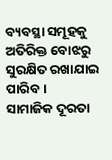ବ୍ୟବସ୍ଥା ସମୂହକୁ ଅତିରିକ୍ତ ବୋଝରୁ ସୁରକ୍ଷିତ ରଖାଯାଇ ପାରିବ ।
ସାମାଜିକ ଦୂରତା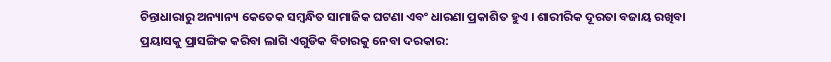ଚିନ୍ତାଧାରାରୁ ଅନ୍ୟାନ୍ୟ କେତେକ ସମ୍ବନ୍ଧିତ ସାମାଜିକ ଘଟଣା ଏବଂ ଧାରଣା ପ୍ରକାଶିତ ହୁଏ । ଶାରୀରିକ ଦୂରତା ବଜାୟ ରଖିବା ପ୍ରୟାସକୁ ପ୍ରାସଙ୍ଗିକ କରିବା ଲାଗି ଏଗୁଡିକ ବିଚାରକୁ ନେବା ଦରକାର: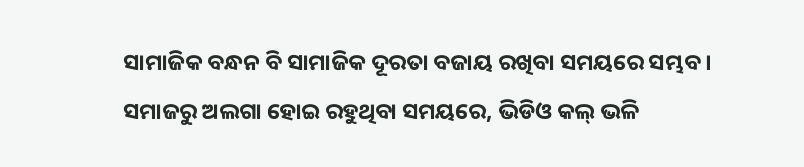ସାମାଜିକ ବନ୍ଧନ ବି ସାମାଜିକ ଦୂରତା ବଜାୟ ରଖିବା ସମୟରେ ସମ୍ଭବ । ସମାଜରୁ ଅଲଗା ହୋଇ ରହୁଥିବା ସମୟରେ, ଭିଡିଓ କଲ୍ ଭଳି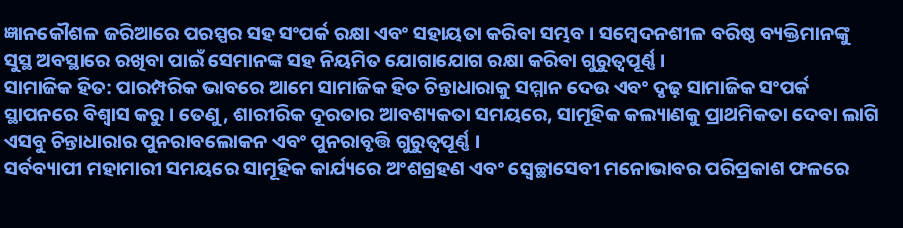ଜ୍ଞାନକୌଶଳ ଜରିଆରେ ପରସ୍ପର ସହ ସଂପର୍କ ରକ୍ଷା ଏବଂ ସହାୟତା କରିବା ସମ୍ଭବ । ସମ୍ବେଦନଶୀଳ ବରିଷ୍ଠ ବ୍ୟକ୍ତିମାନଙ୍କୁ ସୁସ୍ଥ ଅବସ୍ଥାରେ ରଖିବା ପାଇଁ ସେମାନଙ୍କ ସହ ନିୟମିତ ଯୋଗାଯୋଗ ରକ୍ଷା କରିବା ଗୁରୁତ୍ବପୂର୍ଣ୍ଣ ।
ସାମାଜିକ ହିତ: ପାରମ୍ପରିକ ଭାବରେ ଆମେ ସାମାଜିକ ହିତ ଚିନ୍ତାଧାରାକୁ ସମ୍ମାନ ଦେଉ ଏବଂ ଦୃଢ଼ ସାମାଜିକ ସଂପର୍କ ସ୍ଥାପନରେ ବିଶ୍ବାସ କରୁ । ତେଣୁ, ଶାରୀରିକ ଦୂରତାର ଆବଶ୍ୟକତା ସମୟରେ, ସାମୂହିକ କଲ୍ୟାଣକୁ ପ୍ରାଥମିକତା ଦେବା ଲାଗି ଏସବୁ ଚିନ୍ତାଧାରାର ପୁନରାବଲୋକନ ଏବଂ ପୁନରାବୃତ୍ତି ଗୁରୁତ୍ବପୂର୍ଣ୍ଣ ।
ସର୍ବବ୍ୟାପୀ ମହାମାରୀ ସମୟରେ ସାମୂହିକ କାର୍ଯ୍ୟରେ ଅଂଶଗ୍ରହଣ ଏବଂ ସ୍ବେଚ୍ଛାସେବୀ ମନୋଭାବର ପରିପ୍ରକାଶ ଫଳରେ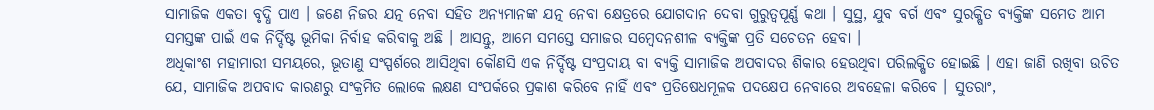ସାମାଜିକ ଏକତା ବୃଦ୍ଧି ପାଏ । ଜଣେ ନିଜର ଯତ୍ନ ନେବା ସହିତ ଅନ୍ୟମାନଙ୍କ ଯତ୍ନ ନେବା କ୍ଷେତ୍ରରେ ଯୋଗଦାନ ଦେବା ଗୁରୁତ୍ବପୂର୍ଣ୍ଣ କଥା । ସୁସ୍ଥ, ଯୁବ ବର୍ଗ ଏବଂ ସୁରକ୍ଷିତ ବ୍ୟକ୍ତିଙ୍କ ସମେତ ଆମ ସମସ୍ତଙ୍କ ପାଇଁ ଏକ ନିର୍ଦ୍ଦିଷ୍ଟ ଭୂମିକା ନିର୍ବାହ କରିବାକୁ ଅଛି । ଆସନ୍ତୁ, ଆମେ ସମସ୍ତେ ସମାଜର ସମ୍ବେଦନଶୀଳ ବ୍ୟକ୍ତିଙ୍କ ପ୍ରତି ସଚେତନ ହେବା ।
ଅଧିକାଂଶ ମହାମାରୀ ସମୟରେ, ଭୂତାଣୁ ସଂସ୍ପର୍ଶରେ ଆସିଥିବା କୌଣସି ଏକ ନିର୍ଦ୍ଦିଷ୍ଟ ସଂପ୍ରଦାୟ ବା ବ୍ୟକ୍ତି ସାମାଜିକ ଅପବାଦର ଶିକାର ହେଉଥିବା ପରିଲକ୍ଷିତ ହୋଇଛି । ଏହା ଜାଣି ରଖିବା ଉଚିତ ଯେ, ସାମାଜିକ ଅପବାଦ କାରଣରୁ ସଂକ୍ରମିତ ଲୋକେ ଲକ୍ଷଣ ସଂପର୍କରେ ପ୍ରକାଶ କରିବେ ନାହିଁ ଏବଂ ପ୍ରତିଷେଧମୂଳକ ପଦକ୍ଷେପ ନେବାରେ ଅବହେଳା କରିବେ । ସୁତରାଂ,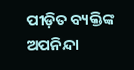ପୀଡ଼ିତ ବ୍ୟକ୍ତିଙ୍କ ଅପନିନ୍ଦା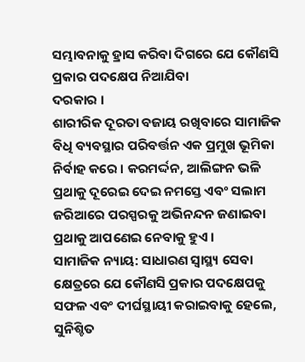ସମ୍ଭାବନାକୁ ହ୍ରାସ କରିବା ଦିଗରେ ଯେ କୌଣସି ପ୍ରକାର ପଦକ୍ଷେପ ନିଆଯିବା
ଦରକାର ।
ଶାରୀରିକ ଦୂରତା ବଜାୟ ରଖିବାରେ ସାମାଜିକ ବିଧି ବ୍ୟବସ୍ଥାର ପରିବର୍ତ୍ତନ ଏକ ପ୍ରମୁଖ ଭୂମିକା ନିର୍ବାହ କରେ । କରମର୍ଦ୍ଦନ, ଆଲିଙ୍ଗନ ଭଳି ପ୍ରଥାକୁ ଦୂରେଇ ଦେଇ ନମସ୍ତେ ଏବଂ ସଲାମ ଜରିଆରେ ପରସ୍ପରକୁ ଅଭିନନ୍ଦନ ଜଣାଇବା ପ୍ରଥାକୁ ଆପଣେଇ ନେବାକୁ ହୁଏ ।
ସାମାଜିକ ନ୍ୟାୟ: ସାଧାରଣ ସ୍ବାସ୍ଥ୍ୟ ସେବା କ୍ଷେତ୍ରରେ ଯେ କୌଣସି ପ୍ରକାର ପଦକ୍ଷେପକୁ ସଫଳ ଏବଂ ଦୀର୍ଘସ୍ଥାୟୀ କରାଇବାକୁ ହେଲେ, ସୁନିଶ୍ଚିତ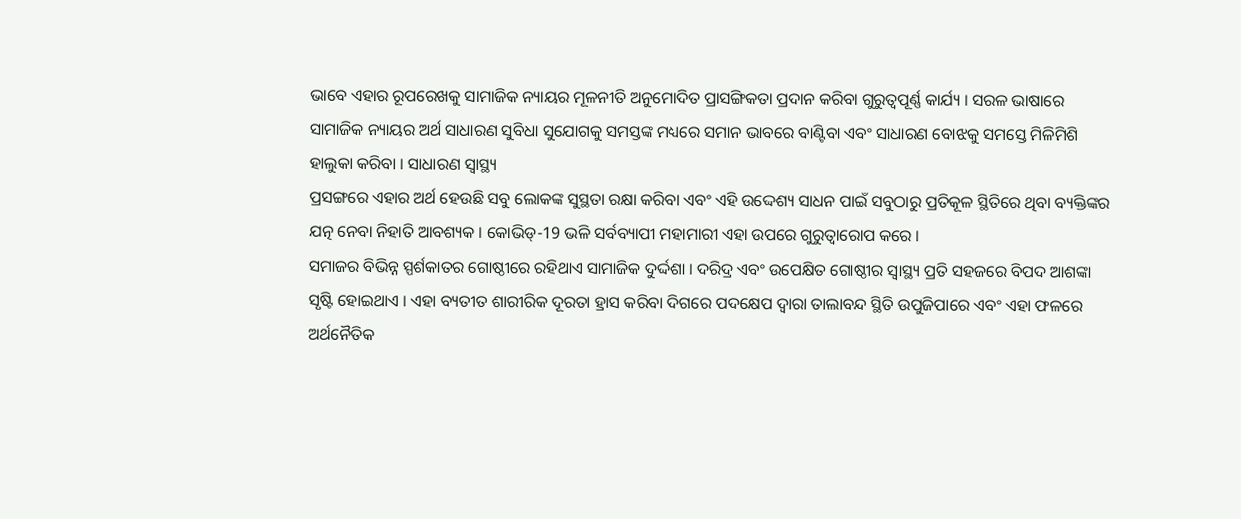ଭାବେ ଏହାର ରୂପରେଖକୁ ସାମାଜିକ ନ୍ୟାୟର ମୂଳନୀତି ଅନୁମୋଦିତ ପ୍ରାସଙ୍ଗିକତା ପ୍ରଦାନ କରିବା ଗୁରୁତ୍ବପୂର୍ଣ୍ଣ କାର୍ଯ୍ୟ । ସରଳ ଭାଷାରେ ସାମାଜିକ ନ୍ୟାୟର ଅର୍ଥ ସାଧାରଣ ସୁବିଧା ସୁଯୋଗକୁ ସମସ୍ତଙ୍କ ମଧ୍ୟରେ ସମାନ ଭାବରେ ବାଣ୍ଟିବା ଏବଂ ସାଧାରଣ ବୋଝକୁ ସମସ୍ତେ ମିଳିମିଶି ହାଲୁକା କରିବା । ସାଧାରଣ ସ୍ବାସ୍ଥ୍ୟ
ପ୍ରସଙ୍ଗରେ ଏହାର ଅର୍ଥ ହେଉଛି ସବୁ ଲୋକଙ୍କ ସୁସ୍ଥତା ରକ୍ଷା କରିବା ଏବଂ ଏହି ଉଦ୍ଦେଶ୍ୟ ସାଧନ ପାଇଁ ସବୁଠାରୁ ପ୍ରତିକୂଳ ସ୍ଥିତିରେ ଥିବା ବ୍ୟକ୍ତିଙ୍କର ଯତ୍ନ ନେବା ନିହାତି ଆବଶ୍ୟକ । କୋଭିଡ୍-19 ଭଳି ସର୍ବବ୍ୟାପୀ ମହାମାରୀ ଏହା ଉପରେ ଗୁରୁତ୍ବାରୋପ କରେ ।
ସମାଜର ବିଭିନ୍ନ ସ୍ପର୍ଶକାତର ଗୋଷ୍ଠୀରେ ରହିଥାଏ ସାମାଜିକ ଦୁର୍ଦ୍ଦଶା । ଦରିଦ୍ର ଏବଂ ଉପେକ୍ଷିତ ଗୋଷ୍ଠୀର ସ୍ବାସ୍ଥ୍ୟ ପ୍ରତି ସହଜରେ ବିପଦ ଆଶଙ୍କା ସୃଷ୍ଟି ହୋଇଥାଏ । ଏହା ବ୍ୟତୀତ ଶାରୀରିକ ଦୂରତା ହ୍ରାସ କରିବା ଦିଗରେ ପଦକ୍ଷେପ ଦ୍ବାରା ତାଲାବନ୍ଦ ସ୍ଥିତି ଉପୁଜିପାରେ ଏବଂ ଏହା ଫଳରେ ଅର୍ଥନୈତିକ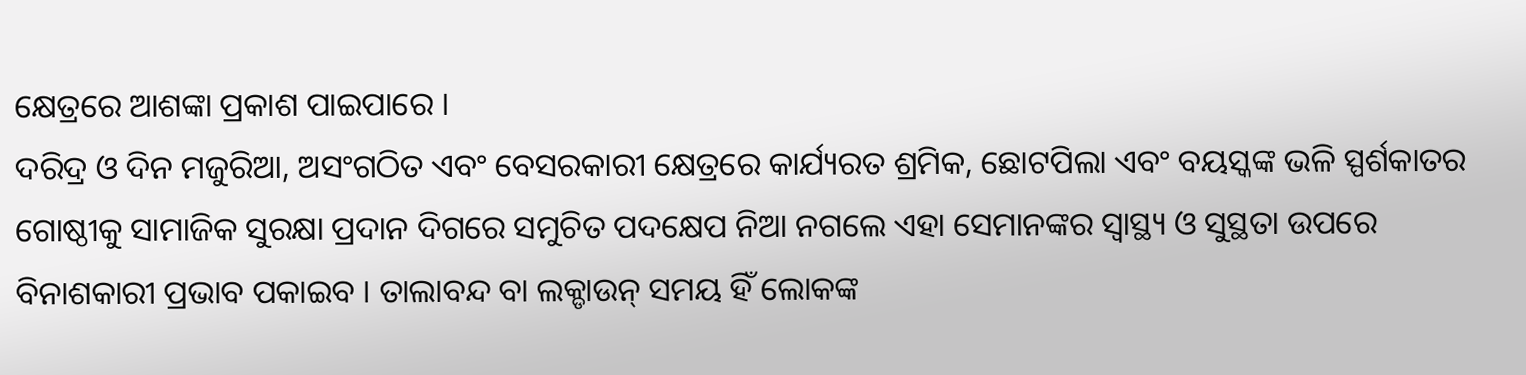କ୍ଷେତ୍ରରେ ଆଶଙ୍କା ପ୍ରକାଶ ପାଇପାରେ ।
ଦରିଦ୍ର ଓ ଦିନ ମଜୁରିଆ, ଅସଂଗଠିତ ଏବଂ ବେସରକାରୀ କ୍ଷେତ୍ରରେ କାର୍ଯ୍ୟରତ ଶ୍ରମିକ, ଛୋଟପିଲା ଏବଂ ବୟସ୍କଙ୍କ ଭଳି ସ୍ପର୍ଶକାତର ଗୋଷ୍ଠୀକୁ ସାମାଜିକ ସୁରକ୍ଷା ପ୍ରଦାନ ଦିଗରେ ସମୁଚିତ ପଦକ୍ଷେପ ନିଆ ନଗଲେ ଏହା ସେମାନଙ୍କର ସ୍ବାସ୍ଥ୍ୟ ଓ ସୁସ୍ଥତା ଉପରେ ବିନାଶକାରୀ ପ୍ରଭାବ ପକାଇବ । ତାଲାବନ୍ଦ ବା ଲକ୍ଡାଉନ୍ ସମୟ ହିଁ ଲୋକଙ୍କ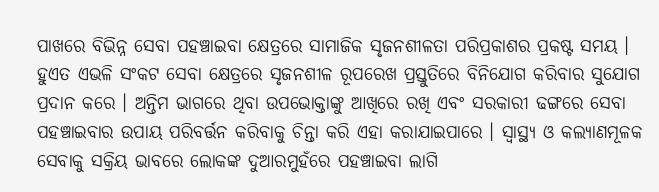ପାଖରେ ବିଭିନ୍ନ ସେବା ପହଞ୍ଚାଇବା କ୍ଷେତ୍ରରେ ସାମାଜିକ ସୃଜନଶୀଳତା ପରିପ୍ରକାଶର ପ୍ରକଷ୍ଟ ସମୟ ।
ହୁଏତ ଏଭଳି ସଂକଟ ସେବା କ୍ଷେତ୍ରରେ ସୃଜନଶୀଳ ରୂପରେଖ ପ୍ରସ୍ତୁତିରେ ବିନିଯୋଗ କରିବାର ସୁଯୋଗ ପ୍ରଦାନ କରେ । ଅନ୍ତିମ ଭାଗରେ ଥିବା ଉପଭୋକ୍ତାଙ୍କୁ ଆଖିରେ ରଖି ଏବଂ ସରକାରୀ ଢଙ୍ଗରେ ସେବା ପହଞ୍ଚାଇବାର ଉପାୟ ପରିବର୍ତ୍ତନ କରିବାକୁ ଚିନ୍ତା କରି ଏହା କରାଯାଇପାରେ । ସ୍ବାସ୍ଥ୍ୟ ଓ କଲ୍ୟାଣମୂଳକ ସେବାକୁ ସକ୍ରିୟ ଭାବରେ ଲୋକଙ୍କ ଦୁଆରମୁହଁରେ ପହଞ୍ଚାଇବା ଲାଗି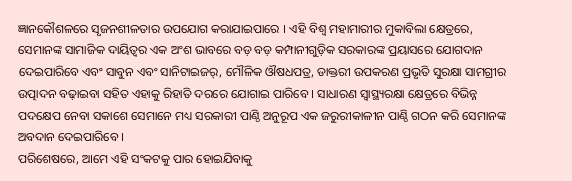ଜ୍ଞାନକୌଶଳରେ ସୃଜନଶୀଳତାର ଉପଯୋଗ କରାଯାଇପାରେ । ଏହି ବିଶ୍ବ ମହାମାରୀର ମୁକାବିଲା କ୍ଷେତ୍ରରେ, ସେମାନଙ୍କ ସାମାଜିକ ଦାୟିତ୍ବର ଏକ ଅଂଶ ଭାବରେ ବଡ଼ ବଡ଼ କମ୍ପାନୀଗୁଡ଼ିକ ସରକାରଙ୍କ ପ୍ରୟାସରେ ଯୋଗଦାନ ଦେଇପାରିବେ ଏବଂ ସାବୁନ ଏବଂ ସାନିଟାଇଜର୍, ମୌଳିକ ଔଷଧପତ୍ର, ଡାକ୍ତରୀ ଉପକରଣ ପ୍ରଭୃତି ସୁରକ୍ଷା ସାମଗ୍ରୀର ଉତ୍ପାଦନ ବଢ଼ାଇବା ସହିତ ଏହାକୁ ରିହାତି ଦରରେ ଯୋଗାଇ ପାରିବେ । ସାଧାରଣ ସ୍ବାସ୍ଥ୍ୟରକ୍ଷା କ୍ଷେତ୍ରରେ ବିଭିନ୍ନ ପଦକ୍ଷେପ ନେବା ସକାଶେ ସେମାନେ ମଧ୍ୟ ସରକାରୀ ପାଣ୍ଠି ଅନୁରୂପ ଏକ ଜରୁରୀକାଳୀନ ପାଣ୍ଠି ଗଠନ କରି ସେମାନଙ୍କ ଅବଦାନ ଦେଇପାରିବେ ।
ପରିଶେଷରେ, ଆମେ ଏହି ସଂକଟକୁ ପାର ହୋଇଯିବାକୁ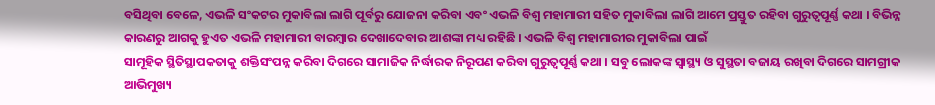ବସିଥିବା ବେଳେ, ଏଭଳି ସଂକଟର ମୁକାବିଲା ଲାଗି ପୂର୍ବରୁ ଯୋଜନା କରିବା ଏବଂ ଏଭଳି ବିଶ୍ବ ମହାମାରୀ ସହିତ ମୁକାବିଲା ଲାଗି ଆମେ ପ୍ରସ୍ତୁତ ରହିବା ଗୁରୁତ୍ବପୂର୍ଣ୍ଣ କଥା । ବିଭିନ୍ନ କାରଣରୁ ଆଗକୁ ହୁଏତ ଏଭଳି ମହାମାରୀ ବାରମ୍ବାର ଦେଖାଦେବାର ଆଶଙ୍କା ମଧ୍ୟ ରହିଛି । ଏଭଳି ବିଶ୍ବ ମହାମାରୀର ମୁକାବିଲା ପାଇଁ
ସାମୂହିକ ସ୍ଥିତିସ୍ଥାପକତାକୁ ଶକ୍ତିସଂପନ୍ନ କରିବା ଦିଗରେ ସାମାଜିକ ନିର୍ଦ୍ଧାରକ ନିରୂପଣ କରିବା ଗୁରୁତ୍ବପୂର୍ଣ୍ଣ କଥା । ସବୁ ଲୋକଙ୍କ ସ୍ବାସ୍ଥ୍ୟ ଓ ସୁସ୍ଥତା ବଜାୟ ରଖିବା ଦିଗରେ ସାମଗ୍ରୀକ ଆଭିମୁଖ୍ୟ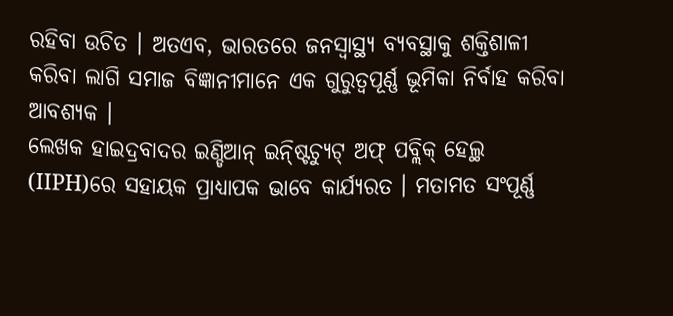ରହିବା ଉଚିତ । ଅତଏବ, ଭାରତରେ ଜନସ୍ବାସ୍ଥ୍ୟ ବ୍ୟବସ୍ଥାକୁ ଶକ୍ତିଶାଳୀ କରିବା ଲାଗି ସମାଜ ବିଜ୍ଞାନୀମାନେ ଏକ ଗୁରୁତ୍ବପୂର୍ଣ୍ଣ ଭୂମିକା ନିର୍ବାହ କରିବା ଆବଶ୍ୟକ ।
ଲେଖକ ହାଇଦ୍ରବାଦର ଇଣ୍ଡିଆନ୍ ଇନ୍ଷ୍ଟିଚ୍ୟୁଟ୍ ଅଫ୍ ପବ୍ଲିକ୍ ହେଲ୍ଥ (IIPH)ରେ ସହାୟକ ପ୍ରାଧ୍ୟାପକ ଭାବେ କାର୍ଯ୍ୟରତ । ମତାମତ ସଂପୂର୍ଣ୍ଣ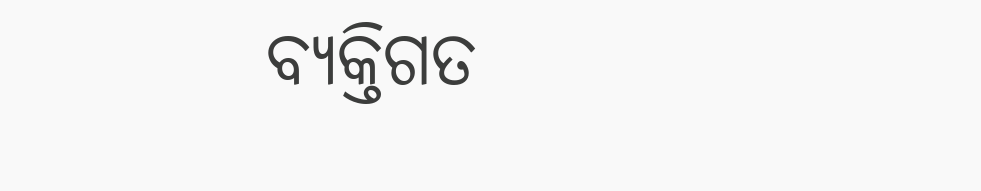ବ୍ୟକ୍ତିଗତ